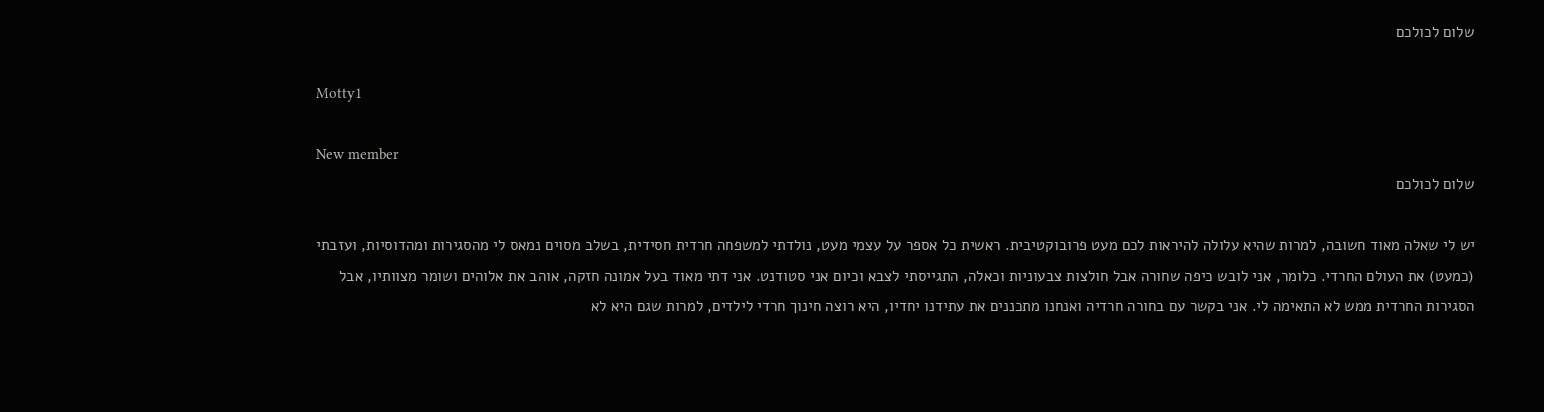שלום לכולכם

Motty1

New member
שלום לכולכם

יש לי שאלה מאוד חשובה, למרות שהיא עלולה להיראות לכם מעט פרובוקטיבית. ראשית כל אספר על עצמי מעט, נולדתי למשפחה חרדית חסידית, בשלב מסוים נמאס לי מהסגירות ומהדוסיות, ועזבתי (כמעט) את העולם החרדי. כלומר, אני לובש כיפה שחורה אבל חולצות צבעוניות וכאלה, התגייסתי לצבא וכיום אני סטודנט. אני דתי מאוד בעל אמונה חזקה, אוהב את אלוהים ושומר מצוותיו, אבל הסגירות החרדית ממש לא התאימה לי. אני בקשר עם בחורה חרדיה ואנחנו מתכננים את עתידנו יחדיו, היא רוצה חינוך חרדי לילדים, למרות שגם היא לא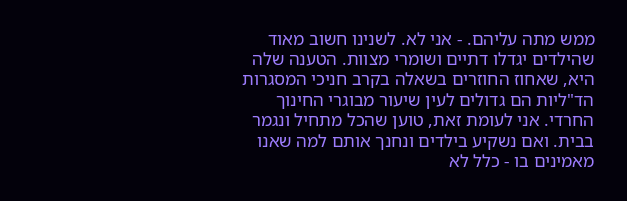ממש מתה עליהם. - אני לא. לשנינו חשוב מאוד שהילדים יגדלו דתיים ושומרי מצוות. הטענה שלה היא, שאחוז החוזרים בשאלה בקרב חניכי המסגרות הד"ליות הם גדולים לעין שיעור מבוגרי החינוך החרדי. אני לעומת זאת, טוען שהכל מתחיל ונגמר בבית. ואם נשקיע בילדים ונחנך אותם למה שאנו מאמינים בו - כלל לא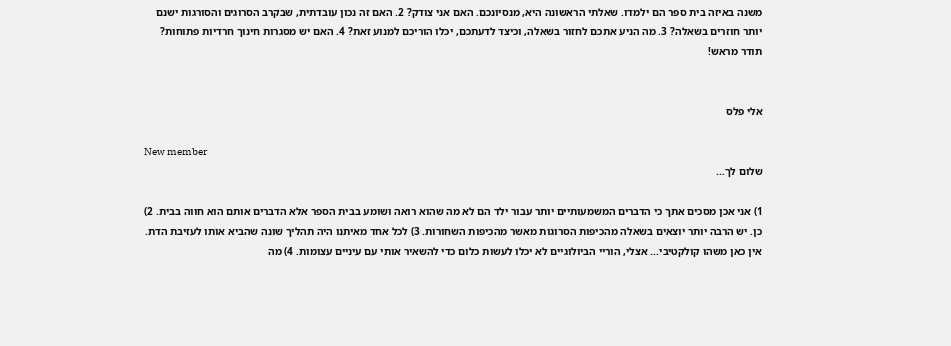משנה באיזה בית ספר הם ילמדו. שאלתי הראשונה היא, מנסיונכם. האם אני צודק? 2. האם זה נכון עובדתית, שבקרב הסרוגים והסורגות ישנם יותר חוזרים בשאלה? 3. מה הניע אתכם לחזור בשאלה, וכיצד לדעתכם, יכלו הוריכם למנוע זאת? 4. האם יש מסגרות חינוך חרדיות פתוחות? תודר מראש!


אלי פלס

New member
שלום לך...

1) אני אכן מסכים אתך כי הדברים המשמעותיים יותר עבור ילד הם לא מה שהוא רואה ושומע בבית הספר אלא הדברים אותם הוא חווה בבית. 2) כן. יש הרבה יותר יוצאים בשאלה מהכיפות הסרוגות מאשר מהכיפות השחורות. 3) לכל אחד מאיתנו היה תהליך שונה שהביא אותו לעזיבת הדת. אין כאן משהו קולקטיבי... אצלי, הוריי הביולוגיים לא יכלו לעשות כלום כדי להשאיר אותי עם עיניים עצומות. 4) מה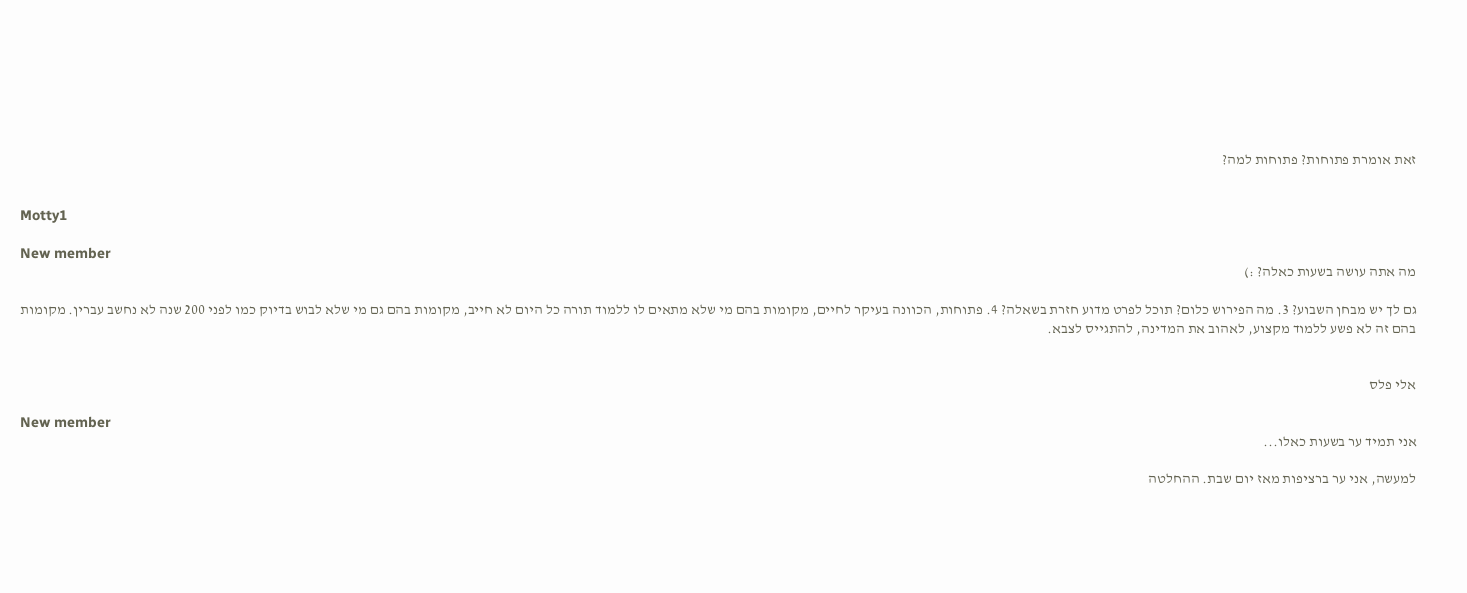זאת אומרת פתוחות? פתוחות למה?


Motty1

New member
מה אתה עושה בשעות כאלה? :)

גם לך יש מבחן השבוע? 3. מה הפירוש כלום? תוכל לפרט מדוע חזרת בשאלה? 4. פתוחות, הכוונה בעיקר לחיים, מקומות בהם מי שלא מתאים לו ללמוד תורה כל היום לא חייב, מקומות בהם גם מי שלא לבוש בדיוק כמו לפני 200 שנה לא נחשב עברין. מקומות בהם זה לא פשע ללמוד מקצוע, לאהוב את המדינה, להתגייס לצבא.


אלי פלס

New member
אני תמיד ער בשעות כאלו...

למעשה, אני ער ברציפות מאז יום שבת. ההחלטה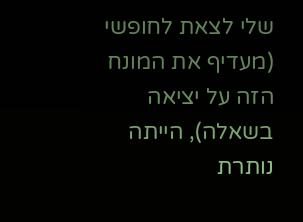שלי לצאת לחופשי (מעדיף את המונח הזה על יציאה בשאלה), הייתה נותרת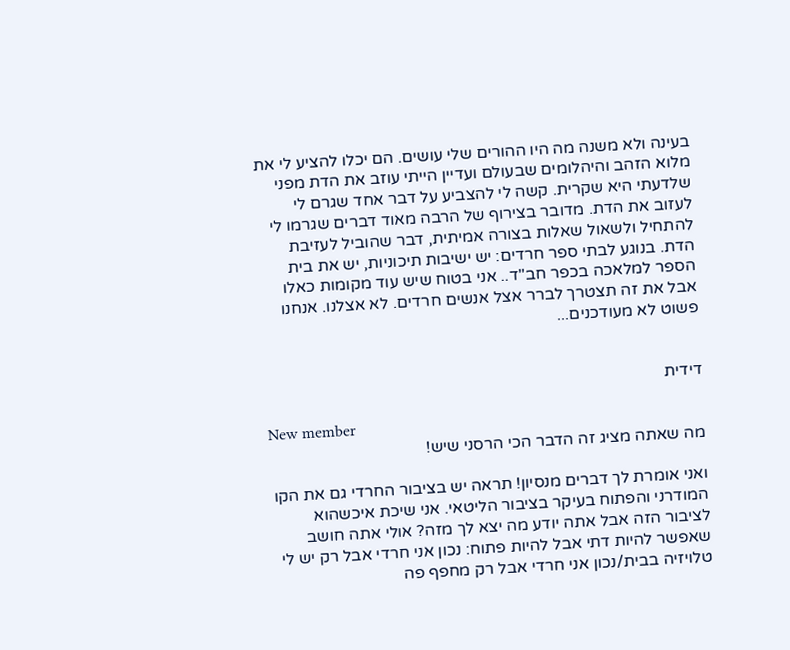בעינה ולא משנה מה היו ההורים שלי עושים. הם יכלו להציע לי את מלוא הזהב והיהלומים שבעולם ועדיין הייתי עוזב את הדת מפני שלדעתי היא שקרית. קשה לי להצביע על דבר אחד שגרם לי לעזוב את הדת. מדובר בצירוף של הרבה מאוד דברים שגרמו לי להתחיל ולשאול שאלות בצורה אמיתית, דבר שהוביל לעזיבת הדת. בנוגע לבתי ספר חרדים: יש ישיבות תיכוניות, יש את בית הספר למלאכה בכפר חב"ד.. אני בטוח שיש עוד מקומות כאלו אבל את זה תצטרך לברר אצל אנשים חרדים. לא אצלנו. אנחנו פשוט לא מעודכנים...


דידית

New member
מה שאתה מציג זה הדבר הכי הרסני שיש!

ואני אומרת לך דברים מנסיון! תראה יש בציבור החרדי גם את הקו המודרני והפתוח בעיקר בציבור הליטאי. אני שיכת איכשהוא לציבור הזה אבל אתה יודע מה יצא לך מזה? אולי אתה חושב שאפשר להיות דתי אבל להיות פתוח: נכון אני חרדי אבל רק יש לי טלויזיה בבית/נכון אני חרדי אבל רק מחפף פה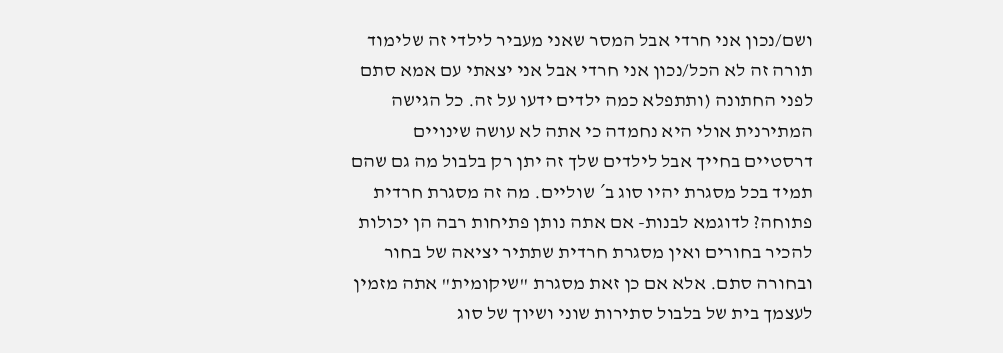ושם/נכון אני חרדי אבל המסר שאני מעביר לילדי זה שלימוד תורה זה לא הכל/נכון אני חרדי אבל אני יצאתי עם אמא סתם לפני החתונה (ותתפלא כמה ילדים ידעו על זה. כל הגישה המתירנית אולי היא נחמדה כי אתה לא עושה שינויים דרסטיים בחייך אבל לילדים שלך זה יתן רק בלבול מה גם שהם תמיד בכל מסגרת יהיו סוג ב´ שוליים. מה זה מסגרת חרדית פתוחה? לדוגמא לבנות- אם אתה נותן פתיחות רבה הן יכולות להכיר בחורים ואין מסגרת חרדית שתתיר יציאה של בחור ובחורה סתם. אלא אם כן זאת מסגרת "שיקומית" אתה מזמין לעצמך בית של בלבול סתירות שוני ושיוך של סוג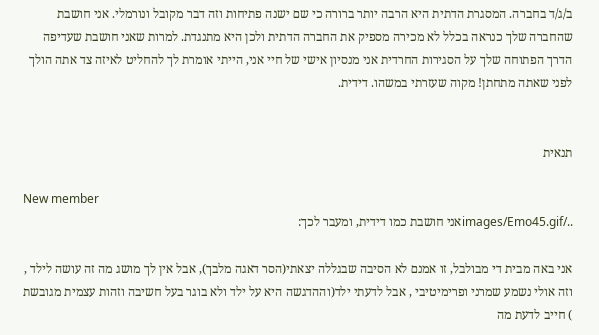ב/ג/ד בחברה. המסגרת הדתית היא הרבה יותר ברורה כי שם ישנה פתיחות וזה דבר מקובל ונורמלי. אני חושבת שהחברה שלך כנראה בכלל לא מכירה מספיק את החברה הדתית ולכן היא מתנגדת. למרות שאני חושבת שעדיפה הדרך הפתוחה שלך על הסגירות החרדית אני מנסיון אישי של חיי אני, הייתי אומרת לך להחליט לאיזה צד אתה הולך לפני שאתה מתחתן! מקוה שעזרתי במשהו. דידית.


תנאית

New member
../images/Emo45.gifאני חושבת כמו דידית, ומעבר לכך:

אני באה מבית די מבולבל, זו אמנם לא הסיבה שבגללה יצאתי(הסר דאגה מלבך), אבל אין לך מושג מה זה עושה לילד , וזה אולי נשמע שמרני ופרימיטיבי , אבל לדעתי ילד(וההדגשה היא על ילד ולא בוגר בעל חשיבה וזהות עצמית מגובשת ) חייב לדעת מה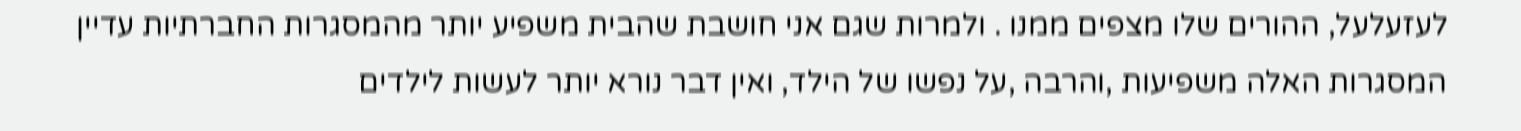לעזעלעל, ההורים שלו מצפים ממנו . ולמרות שגם אני חושבת שהבית משפיע יותר מהמסגרות החברתיות עדיין המסגרות האלה משפיעות ,והרבה ,על נפשו של הילד, ואין דבר נורא יותר לעשות לילדים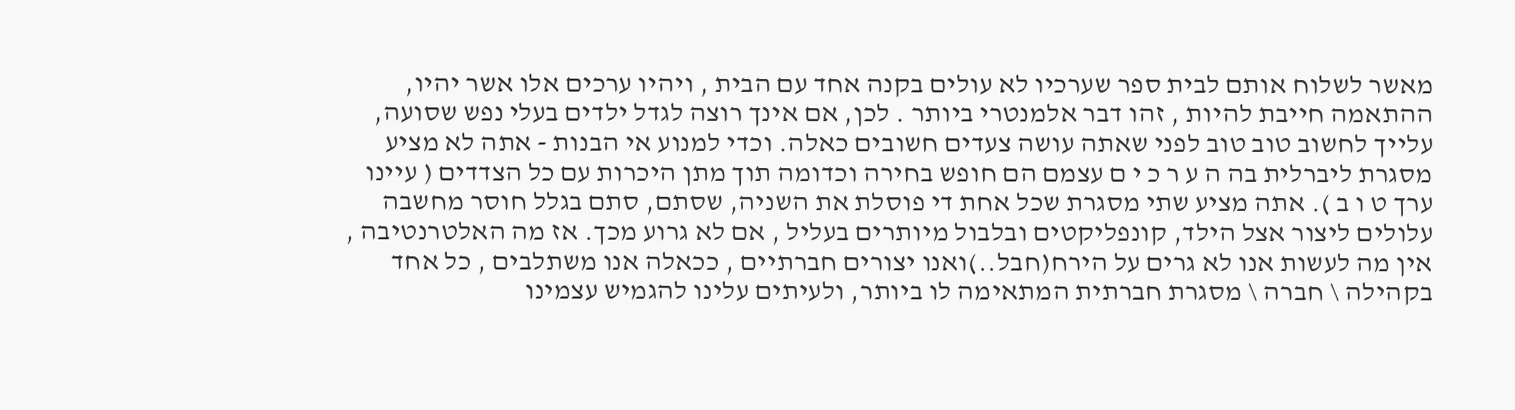מאשר לשלוח אותם לבית ספר שערכיו לא עולים בקנה אחד עם הבית , ויהיו ערכים אלו אשר יהיו, ההתאמה חייבת להיות , זהו דבר אלמנטרי ביותר . לכן, אם אינך רוצה לגדל ילדים בעלי נפש שסועה, עלייך לחשוב טוב טוב לפני שאתה עושה צעדים חשובים כאלה. וכדי למנוע אי הבנות - אתה לא מציע מסגרת ליברלית בה ה ע ר כ י ם עצמם הם חופש בחירה וכדומה תוך מתן היכרות עם כל הצדדים ( עיינו ערך ט ו ב ). אתה מציע שתי מסגרת שכל אחת די פוסלת את השניה, שסתם, סתם בגלל חוסר מחשבה עלולים ליצור אצל הילד, קונפליקטים ובלבול מיותרים בעליל , אם לא גרוע מכך. אז מה האלטרנטיבה , אין מה לעשות אנו לא גרים על הירח(חבל..)ואנו יצורים חברתיים , ככאלה אנו משתלבים , כל אחד בקהילה \ חברה \ מסגרת חברתית המתאימה לו ביותר, ולעיתים עלינו להגמיש עצמינו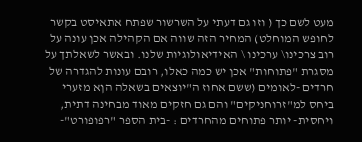מעט לשם כך ( וזו גם דעתי על השרשור שפתח אתאיסט בקשר לחופש המוחלט) המחיר הזה שווה אם הקהילה אכן עונה על רוב צרכינו\ ערכינו \ האידיאולוגיות שלנו. ובאשר לשאלתך על מסגרת "פתוחות" אכן יש כמה כאלו, רובם עונות להגדרה של חרדים -לאומים (ששם אחוז ה"יוצאים בשאלה הןא מזערי ביחס למ"זרוחניקים" והם גם חזקים מאוד מבחינה דתית, ויחסית- יותר פתוחים מהחרדים : -בית הספר "רפופורט"-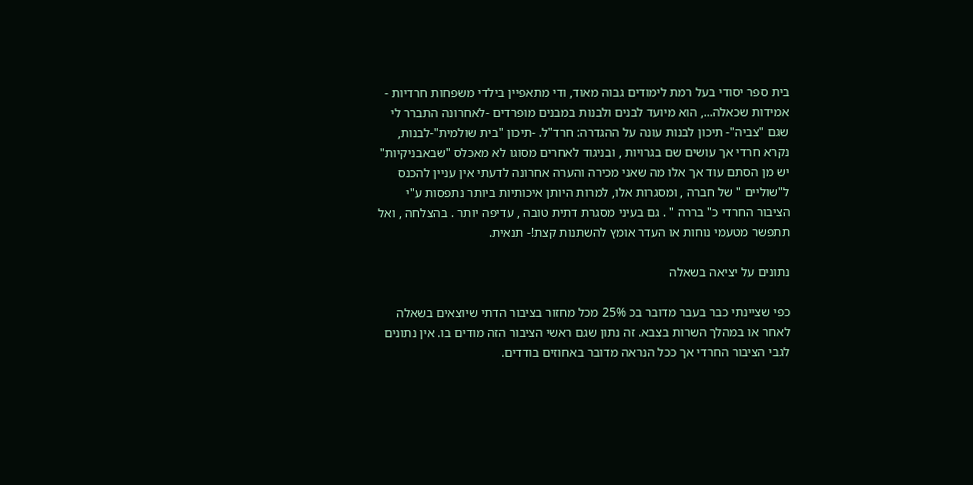בית ספר יסודי בעל רמת לימודים גבוה מאוד, ודי מתאפיין בילדי משפחות חרדיות - אמידות שכאלה..., הוא מיועד לבנים ולבנות במבנים מופרדים -לאחרונה התברר לי שגם "צביה"- תיכון לבנות עונה על ההגדרה: חרד"ל. -תיכון "בית שולמית"-לבנות, נקרא חרדי אך עושים שם בגרויות , ובניגוד לאחרים מסוגו לא מאכלס "שבאבניקיות" יש מן הסתם עוד אך אלו מה שאני מכירה והערה אחרונה לדעתי אין עניין להכנס ל"שוליים " של חברה , ומסגרות אלו, למרות היותן איכותיות ביותר נתפסות ע"י הציבור החרדי כ" בררה " . גם בעיני מסגרת דתית טובה , עדיפה יותר . בהצלחה , ואל תתפשר מטעמי נוחות או העדר אומץ להשתנות קצת!- תנאית.

נתונים על יציאה בשאלה

כפי שציינתי כבר בעבר מדובר בכ 25% מכל מחזור בציבור הדתי שיוצאים בשאלה לאחר או במהלך השרות בצבא. זה נתון שגם ראשי הציבור הזה מודים בו. אין נתונים לגבי הציבור החרדי אך ככל הנראה מדובר באחוזים בודדים.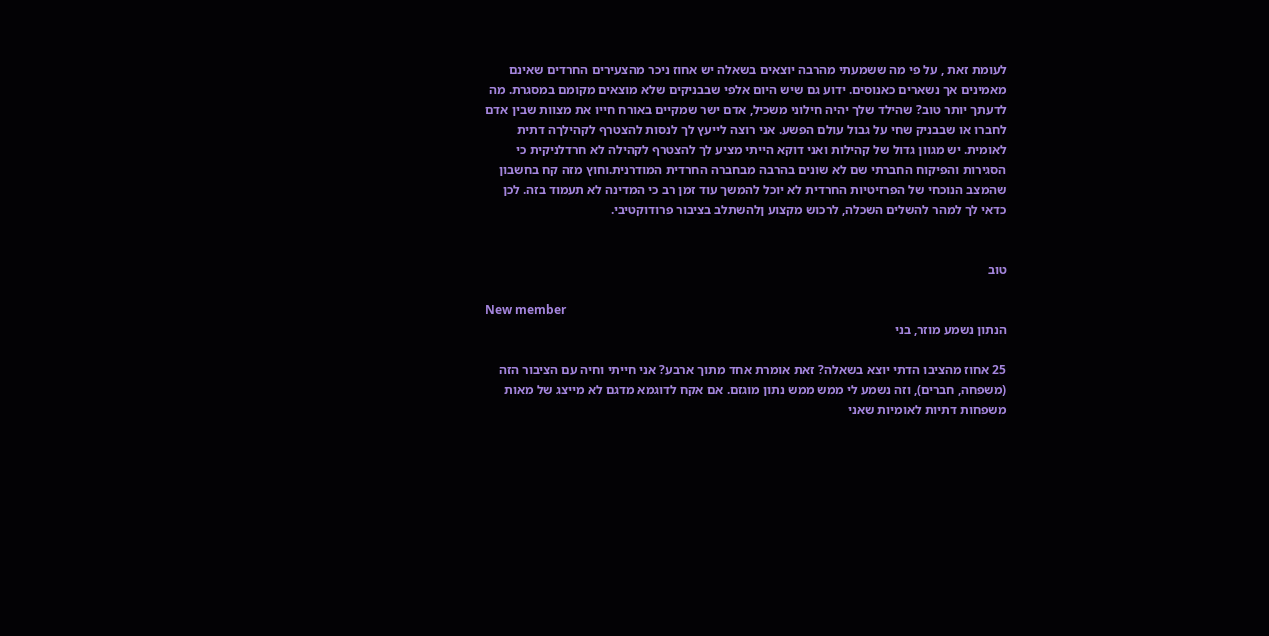לעומת זאת , על פי מה ששמעתי מהרבה יוצאים בשאלה יש אחוז ניכר מהצעירים החרדים שאינם מאמינים אך נשארים כאנוסים. ידוע גם שיש היום אלפי שבבניקים שלא מוצאים מקומם במסגרת. מה לדעתך יותר טוב? שהילד שלך יהיה חילוני משכיל, אדם ישר שמקיים באורח חייו את מצוות שבין אדם לחברו או שבבניק שחי על גבול עולם הפשע. אני רוצה לייעץ לך לנסות להצטרף לקהילךה דתית לאומית. יש מגוון גדול של קהילות ואני דוקא הייתי מציע לך להצטרף לקהילה לא חרדלניקית כי הסגירות והפיקוח החברתי שם לא שונים בהרבה מבחברה החרדית המודרנית.וחוץ מזה קח בחשבון שהמצב הנוכחי של הפרזיטיות החרדית לא יוכל להמשך עוד זמן רב כי המדינה לא תעמוד בזה. לכן כדאי לך למהר להשלים השכלה, לרכוש מקצוע ןלהשתלב בציבור פרודוקטיבי.


טוב

New member
הנתון נשמע מוזר, בני

25 אחוז מהציבו הדתי יוצא בשאלה? זאת אומרת אחד מתוך ארבע? אני חייתי וחיה עם הציבור הזה (משפחה, חברים), וזה נשמע לי ממש ממש נתון מוגזם. אם אקח לדוגמא מדגם לא מייצג של מאות משפחות דתיות לאומיות שאני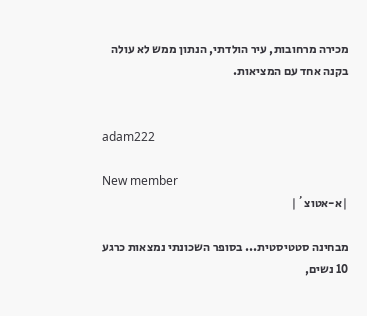מכירה מרחובות, עיר הולדתי, הנתון ממש לא עולה בקנה אחד עם המציאות.


adam222

New member
|א-אטוצ´|

מבחינה סטטיסטית... בסופר השכונתי נמצאות כרגע 10 נשים,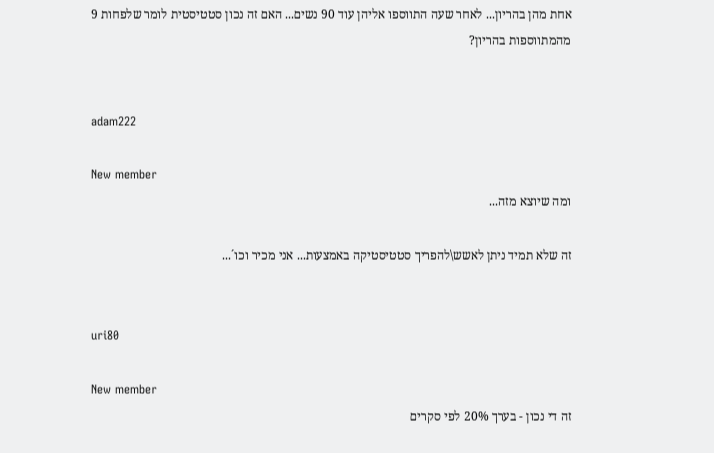אחת מהן בהריון... לאחר שעה התווספו אליהן עוד 90 נשים... האם זה נכון סטטיסטית לומר שלפחות 9 מהמתווספות בהריון?


adam222

New member
ומה שיוצא מזה...

זה שלא תמיד ניתן לאשש\להפריך סטטיסטיקה באמצעות... אני מכיר וכו´...


uri80

New member
זה די נכון - בערך 20% לפי סקרים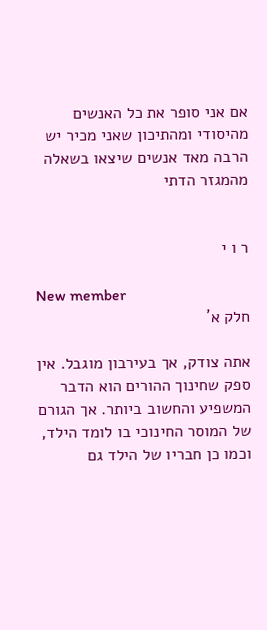אם אני סופר את כל האנשים מהיסודי ומהתיכון שאני מכיר יש הרבה מאד אנשים שיצאו בשאלה מהמגזר הדתי


ר ו י

New member
חלק א´

אתה צודק, אך בעירבון מוגבל. אין ספק שחינוך ההורים הוא הדבר המשפיע והחשוב ביותר. אך הגורם של המוסר החינוכי בו לומד הילד, וכמו כן חבריו של הילד גם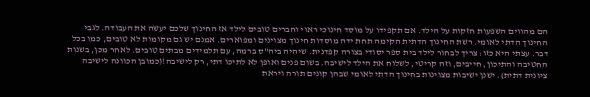הם מהווים השפעות חזקות על הילד. אם תקפידו על מוסד חינוכי ראוי וחברים טובים לילד אז החינוך שלכם יעשה את העבודה. לגבי החינוך הדתי לאומי. רשת החינוך הדתית הקימה תחת ידה מוסדות חינוך מצוינים ומפוארים. אמנם יש גם מקומות לא טובים, כמו בכל דבר. עצתי היא כזו: צריך לבחור לילד בית ספר יסודי בצורה קפדנית. שיהיה ביה"ס ברמה, עם תלמידים מבתים טובים. לאחר מכן, בשנות החטיבה והתיכון, חייבים, וזה קריטי, לשלוח את הילד לישיבה. בשום פנים ואופן לא לתיכו דתי, רק לישיבה!(כמובן הכוונה לישיבה ציונית דתית). ישנן ישיבות מצוינות בחינוך הדתי לאומי שבהן קונים תורה ויראת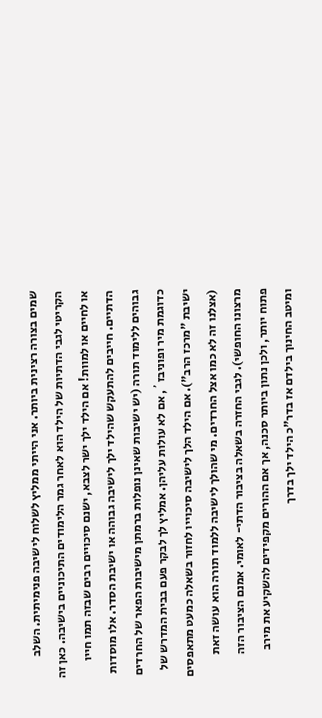שמים בצורה רצינית ביותר. אני הייתי ממליץ לשלוח לישיבה פנימיתית. השלב הקריטי לגבי הדתיות של הילד הוא לאחר גמר הלימודים התיכוניים בישיבה. כאן זה או לחיים או למוות! אם הילד ילך ישר לצבא, ישנם סיכויים רבים שבזה תמו חייו הדתיים. חייבים להתעקש שהילד ילך לישיבה גבוהה או ישיבת הסדר. אלו מוסדות גבוהים ללימוד תורה (יש ישיבות שאינן נופלות ברמתן מישיבות הפאר של החרדים כדוגמת מיר ופוניבז´, אם לא עולות עליהן. אמליץ לך לבקר פעם בבית המדרש של ישיבת "מרכז הרב"). אם הילד הלך לישיבה סיכוייו לחזור בשאלה כמעט מתאפסים (אצלנו זה לא כמו אצל החרדים. מי שהולך לישיבה ללמוד תורה הוא עושה זאת מרצונו החופשי). לגבי החזרה בשאלה בציבור הדתי- לאומי. אמנם הציבור הזה פתוח יותר, ולכן נתון ביותר סכנה, אך אם ההורים מקפידים להשקיע את מירב ומיטב החינוך בילדם אז בדר"כ הילד ילך בדרך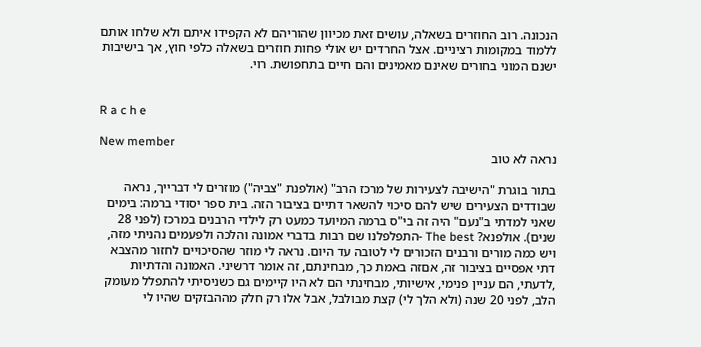הנכונה. רוב החוזרים בשאלה, עושים זאת מכיוון שהוריהם לא הקפידו איתם ולא שלחו אותם ללמוד במקומות רציניים. אצל החרדים יש אולי פחות חוזרים בשאלה כלפי חוץ, אך בישיבות ישנם המוני בחורים שאינם מאמינים והם חיים בתחפושת. רוי.


R a c h e

New member
נראה לא טוב

בתור בוגרת "הישיבה לצעירות של מרכז הרב" (אולפנת "צביה") מוזרים לי דברייך, נראה שבודדים הצעירים שיש להם סיכוי להשאר דתיים בציבור הזה. בית ספר יסודי ברמה: בימים שאני למדתי ב"נעם" היה זה בי"ס ברמה המיועד כמעט רק לילדי הרבנים במרכז (לפני 28 שנים). אולפנא? The best -התפלפלנו שם רבות בדברי אמונה והלכה ולפעמים נהניתי מזה, ויש כמה מורים ורבנים הזכורים לי לטובה עד היום. נראה לי מוזר שהסיכויים לחזור מהצבא דתי אפסיים בציבור זה, אםזה באמת כך, מבחינתם, זה אומר דרשיני. האמונה והדתיות ,לדעתי, הם עניין פנימי, אישיותי, מבחינתי הם לא היו קיימים גם כשניסיתי להתפלל מעומק הלב, לפני 20 שנה (ולא הלך לי) קצת מבולבל, אבל אלו רק חלק מההבזקים שהיו לי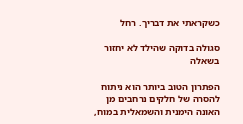כשקראתי את דבריך. רחל

סגולה בדוקה שהילד לא יחזור בשאלה

הפתרון הטוב ביותר הוא ניתוח להסרה של חלקים נרחבים מן האונה הימנית והשמאלית במוח,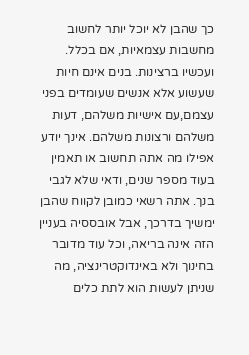כך שהבן לא יוכל יותר לחשוב מחשבות עצמאיות, אם בכלל. ועכשיו ברצינות. בנים אינם חיות שעשוע אלא אנשים שעומדים בפני עצמם,עם אישיות משלהם, דעות משלהם ורצונות משלהם. אינך יודע אפילו מה אתה תחשוב או תאמין בעוד מספר שנים, ודאי שלא לגבי בנך. אתה רשאי כמובן לקווח שהבן ימשיך בדרכך, אבל אובססיה בעניין הזה אינה בריאה, וכל עוד מדובר בחינוך ולא באינדוקטרינציה, מה שניתן לעשות הוא לתת כלים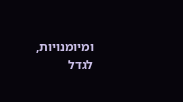ומיומנויות, לגדל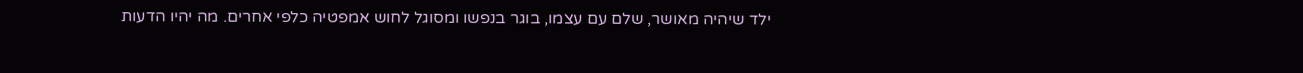ילד שיהיה מאושר, שלם עם עצמו, בוגר בנפשו ומסוגל לחוש אמפטיה כלפי אחרים. מה יהיו הדעות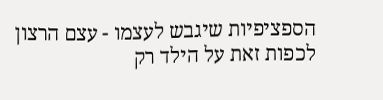הספציפיות שיגבש לעצמו - עצם הרצון לכפות זאת על הילד רק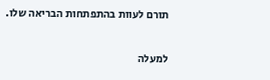תורם לעוות בהתפתחות הבריאה שלו.

למעלה